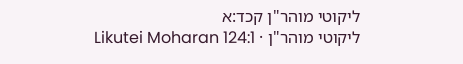ליקוטי מוהר"ן קכד:א
ליקוטי מוהר"ן · Likutei Moharan 124:1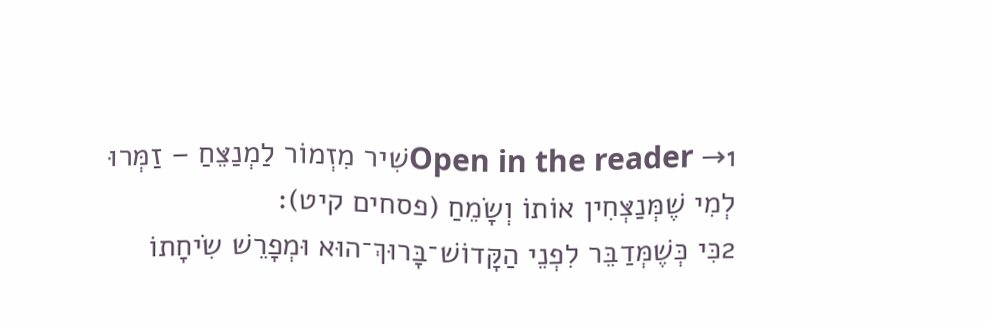Open in the reader →1שִׁיר מִזְמוֹר לַמְנַצֵּחַ – זַמְּרוּ לְמִי שֶׁמְּנַצְּחִין אוֹתוֹ וְשָׂמֵחַ (פסחים קיט):
2כִּי כְּשֶׁמְּדַבֵּר לִפְנֵי הַקָּדוֹשׁ־בָּרוּךְ־הוּא וּמְפָרֵשׁ שִׂיחָתוֹ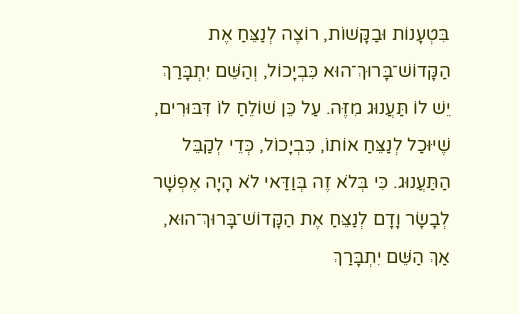בִּטְעָנוֹת וּבַקָּשׁוֹת, רוֹצֶה לְנַצֵּחַ אֶת הַקָּדוֹשׁ־בָּרוּךְ־הוּא כִּבְיָכוֹל, וְהַשֵּׁם יִתְבָּרַךְ יֵשׁ לוֹ תַּעֲנוּג מִזֶּה. עַל כֵּן שׁוֹלֵחַ לוֹ דִּבּוּרִים, שֶׁיּוּכַל לְנַצֵּחַ אוֹתוֹ, כִּבְיָכוֹל, כְּדֵי לְקַבֵּל הַתַּעֲנוּג. כִּי בְּלֹא זֶה בְּוַדַּאי לֹא הָיָה אֶפְשָׁר לְבָשָׂר וָדָם לְנַצֵּחַ אֶת הַקָּדוֹשׁ־בָּרוּךְ־הוּא, אַךְ הַשֵּׁם יִתְבָּרַךְ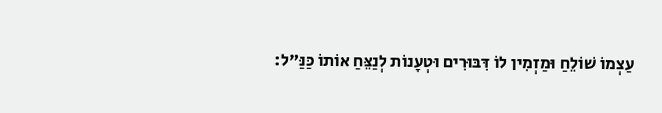עַצְמוֹ שׁוֹלֵחַ וּמַזְמִין לוֹ דִּבּוּרִים וּטְעָנוֹת לְנַצֵּחַ אוֹתוֹ כַּנַּ"ל: